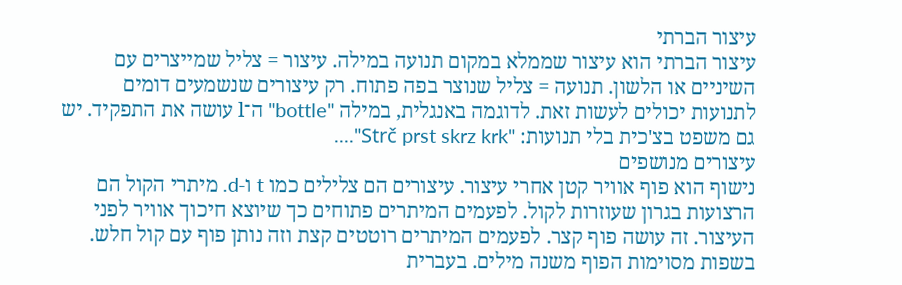עיצור הברתי
עיצור הברתי הוא עיצור שממלא במקום תנועה במילה. עיצור = צליל שמייצרים עם השיניים או הלשון. תנועה = צליל שנוצר בפה פתוח. רק עיצורים שנשמעים דומים לתנועות יכולים לעשות זאת. לדוגמה באנגלית, במילה "bottle" ה־l עושה את התפקיד. יש גם משפט בצ'כית בלי תנועות: "Strč prst skrz krk"....
עיצורים מנושפים
נישוף הוא פוף אוויר קטן אחרי עיצור. עיצורים הם צלילים כמו t ו‑d. מיתרי הקול הם הרצועות בגרון שעוזרות לקול. לפעמים המיתרים פתוחים כך שיוצא חיכוך אוויר לפני העיצור. זה עושה פוף קצר. לפעמים המיתרים רוטטים קצת וזה נותן פוף עם קול חלש. בשפות מסוימות הפוף משנה מילים. בעברית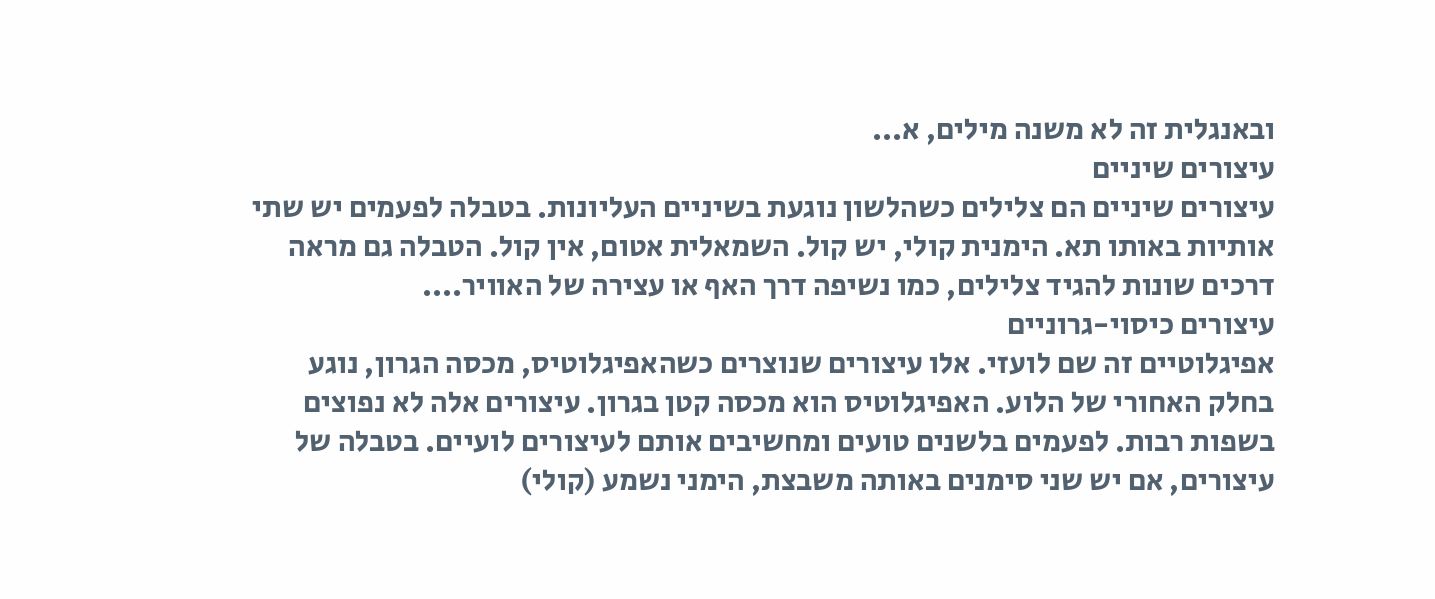ובאנגלית זה לא משנה מילים, א...
עיצורים שיניים
עיצורים שיניים הם צלילים כשהלשון נוגעת בשיניים העליונות. בטבלה לפעמים יש שתי אותיות באותו תא. הימנית קולי, יש קול. השמאלית אטום, אין קול. הטבלה גם מראה דרכים שונות להגיד צלילים, כמו נשיפה דרך האף או עצירה של האוויר....
עיצורים כיסוי-גרוניים
אפיגלוטיים זה שם לועזי. אלו עיצורים שנוצרים כשהאפיגלוטיס, מכסה הגרון, נוגע בחלק האחורי של הלוע. האפיגלוטיס הוא מכסה קטן בגרון. עיצורים אלה לא נפוצים בשפות רבות. לפעמים בלשנים טועים ומחשיבים אותם לעיצורים לועיים. בטבלה של עיצורים, אם יש שני סימנים באותה משבצת, הימני נשמע (קולי)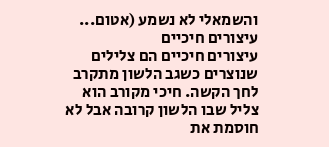והשמאלי לא נשמע (אטום...
עיצורים חיכיים
עיצורים חיכיים הם צלילים שנוצרים כשגב הלשון מתקרב לחך הקשה. חיכי מקורב הוא צליל שבו הלשון קרובה אבל לא חוסמת את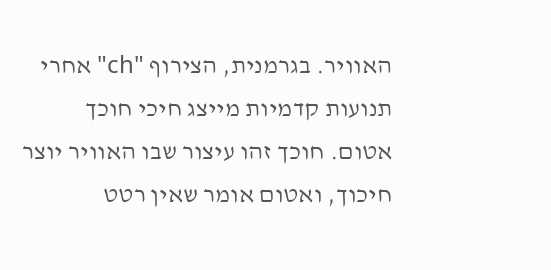האוויר. בגרמנית, הצירוף "ch" אחרי תנועות קדמיות מייצג חיכי חוכך אטום. חוכך זהו עיצור שבו האוויר יוצר חיכוך, ואטום אומר שאין רטט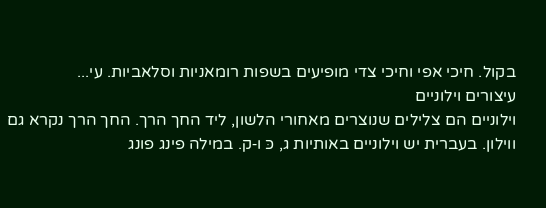בקול. חיכי אפי וחיכי צדי מופיעים בשפות רומאניות וסלאביות. עי...
עיצורים וילוניים
וילוניים הם צלילים שנוצרים מאחורי הלשון, ליד החך הרך. החך הרך נקרא גם ווילון. בעברית יש וילוניים באותיות ג, כּ ו‑ק. במילה פינג פונג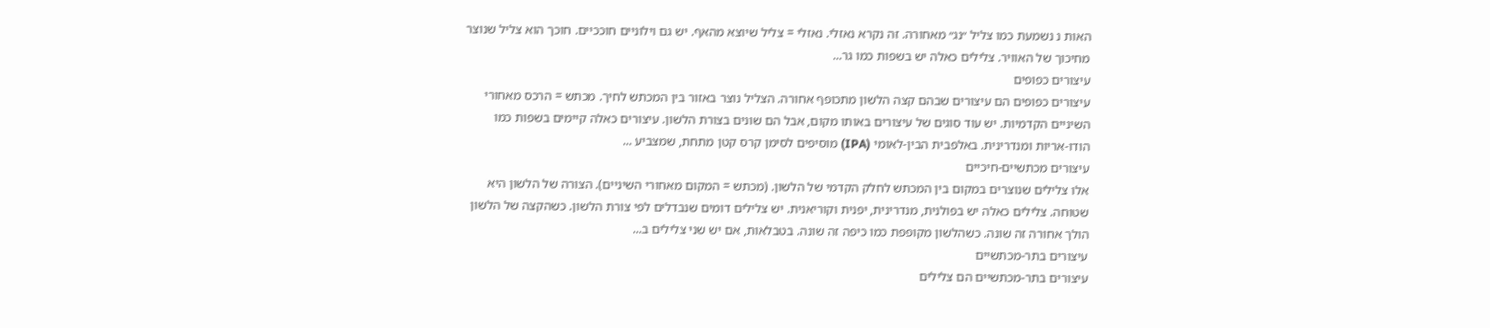האות נ נשמעת כמו צליל ״נג״ מאחורה. זה נקרא נאזלי. נאזלי = צליל שיוצא מהאף. יש גם וילוניים חוככיים. חוכך הוא צליל שנוצר מחיכוך של האוויר. צלילים כאלה יש בשפות כמו גר...
עיצורים כפופים
עיצורים כפופים הם עיצורים שבהם קצה הלשון מתכופף אחורה. הצליל נוצר באזור בין המכתש לחיך. מכתש = הרכס מאחורי השיניים הקדמיות. יש עוד סוגים של עיצורים באותו מקום, אבל הם שונים בצורת הלשון. עיצורים כאלה קיימים בשפות כמו הודו‑אריות ומנדרינית. באלפבית הבין‑לאומי (IPA) מוסיפים לסימן קרס קטן מתחת, שמצביע ...
עיצורים מכתשיים-חיכיים
אלו צלילים שנוצרים במקום בין המכתש לחלק הקדמי של הלשון. (מכתש = המקום מאחורי השיניים). הצורה של הלשון היא שטוחה. צלילים כאלה יש בפולנית, מנדרינית, יפנית וקוריאנית. יש צלילים דומים שנבדלים לפי צורת הלשון. כשהקצה של הלשון הולך אחורה זה שונה. כשהלשון מקופפת כמו כיפה זה שונה. בטבלאות, אם יש שני צלילים ב...
עיצורים בתר-מכתשיים
עיצורים בתר-מכתשיים הם צלילים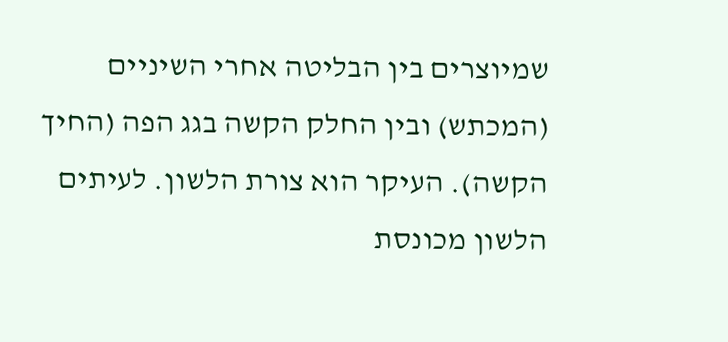שמיוצרים בין הבליטה אחרי השיניים (המכתש) ובין החלק הקשה בגג הפה (החיך הקשה). העיקר הוא צורת הלשון. לעיתים הלשון מכונסת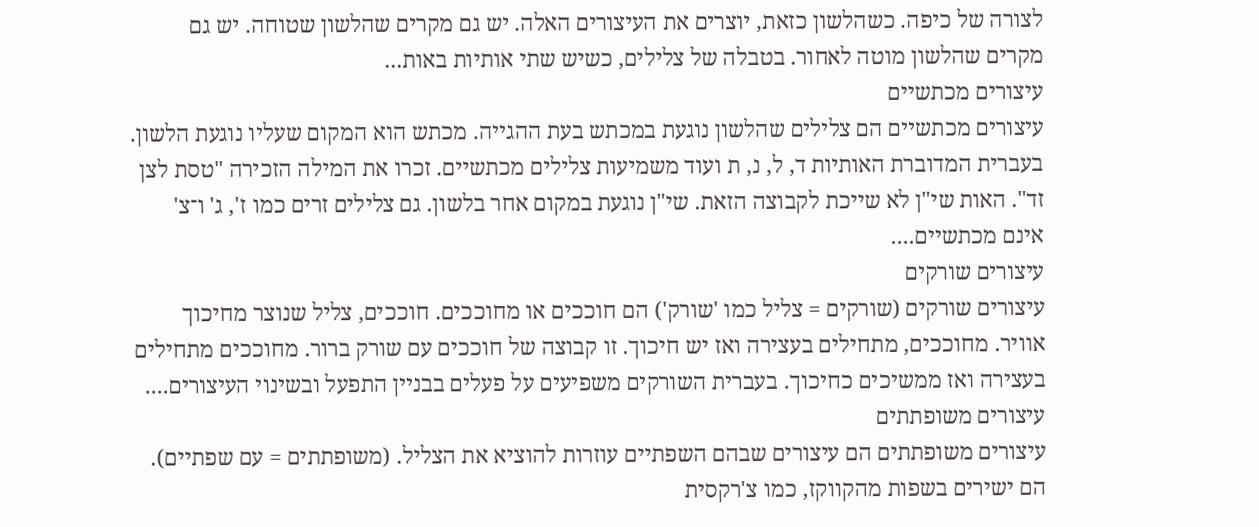לצורה של כיפה. כשהלשון כזאת, יוצרים את העיצורים האלה. יש גם מקרים שהלשון שטוחה. יש גם מקרים שהלשון מוטה לאחור. בטבלה של צלילים, כשיש שתי אותיות באות...
עיצורים מכתשיים
עיצורים מכתשיים הם צלילים שהלשון נוגעת במכתש בעת ההגייה. מכתש הוא המקום שעליו נוגעת הלשון. בעברית המדוברת האותיות ד, ל, נ, ת ועוד משמיעות צלילים מכתשיים. זכרו את המילה הזכירה "טסת לצן זד". האות שי"ן לא שייכת לקבוצה הזאת. שי"ן נוגעת במקום אחר בלשון. גם צלילים זרים כמו ז', ג' ו־צ' אינם מכתשיים....
עיצורים שורקים
עיצורים שורקים (שורקים = צליל כמו 'שורק') הם חוככים או מחוככים. חוככים, צליל שנוצר מחיכוך אוויר. מחוככים, מתחילים בעצירה ואז יש חיכוך. זו קבוצה של חוככים עם שורק ברור. מחוככים מתחילים בעצירה ואז ממשיכים כחיכוך. בעברית השורקים משפיעים על פעלים בבניין התפעל ובשינוי העיצורים....
עיצורים משופתתים
עיצורים משופתתים הם עיצורים שבהם השפתיים עוזרות להוציא את הצליל. (משופתתים = עם שפתיים). הם ישירים בשפות מהקווקז, כמו צ'רקסית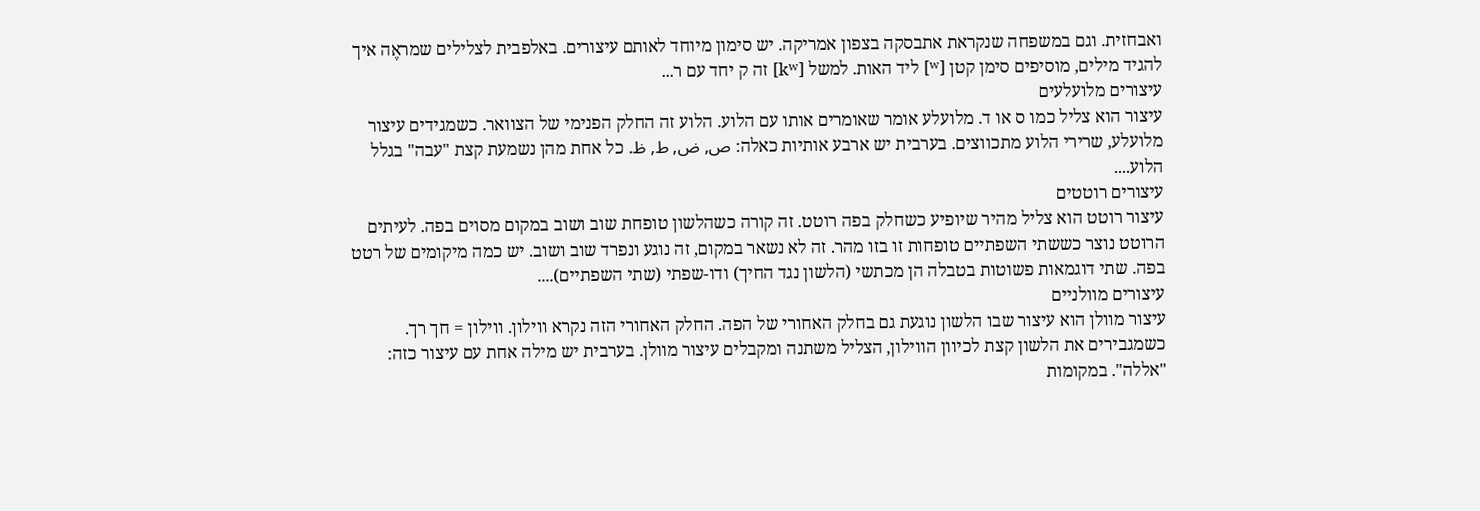ואבחזית. וגם במשפחה שנקראת אתבסקה בצפון אמריקה. יש סימון מיוחד לאותם עיצורים. באלפבית לצלילים שמראֶה איך להגיד מילים, מוסיפים סימן קטן [ʷ] ליד האות. למשל [kʷ] זה ק יחד עם ר...
עיצורים מלועלעים
עיצור הוא צליל כמו ס או ד. מלועלע אומר שאומרים אותו עם הלוע. הלוע זה החלק הפנימי של הצוואר. כשמגידים עיצור מלועלע, שרירי הלוע מתכווצים. בערבית יש ארבע אותיות כאלה: ص, ض, ط, ظ. כל אחת מהן נשמעת קצת "עבה" בגלל הלוע....
עיצורים רוטטים
עיצור רוטט הוא צליל מהיר שיופיע כשחלק בפה רוטט. זה קורה כשהלשון טופחת שוב ושוב במקום מסוים בפה. לעיתים הרוטט נוצר כששתי השפתיים טופחות זו בזו מהר. זה לא נשאר במקום, זה נוגע ונפרד שוב ושוב. יש כמה מיקומים של רטט בפה. שתי דוגמאות פשוטות בטבלה הן מכתשי (הלשון נגד החיך) ודו-שפתי (שתי השפתיים)....
עיצורים מוולניים
עיצור מוולן הוא עיצור שבו הלשון נוגעת גם בחלק האחורי של הפה. החלק האחורי הזה נקרא ווילון. ווילון = חך רך. כשמגבירים את הלשון קצת לכיוון הווילון, הצליל משתנה ומקבלים עיצור מוולן. בערבית יש מילה אחת עם עיצור כזה: "אללה". במקומות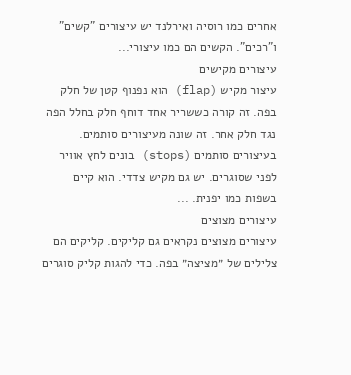אחרים כמו רוסיה ואירלנד יש עיצורים "קשים" ו"רכים". הקשים הם כמו עיצורי...
עיצורים מקישים
עיצור מקיש (flap) הוא נפנוף קטן של חלק בפה. זה קורה כששריר אחד דוחף חלק בחלל הפה נגד חלק אחר. זה שונה מעיצורים סותמים. בעיצורים סותמים (stops) בונים לחץ אוויר לפני שסוגרים. יש גם מקיש צדדי. הוא קיים בשפות כמו יפנית. ...
עיצורים מצוצים
עיצורים מצוצים נקראים גם קליקים. קליקים הם צלילים של ״מציצה״ בפה. כדי להגות קליק סוגרים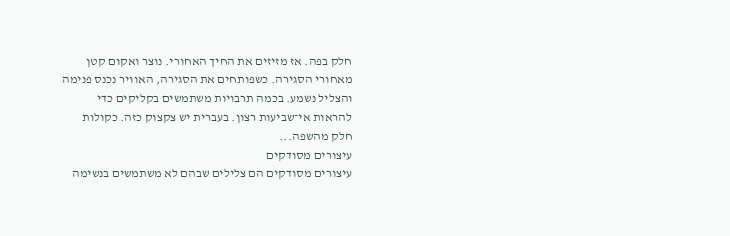חלק בפה. אז מזיזים את החיך האחורי. נוצר ואקום קטן מאחורי הסגירה. כשפותחים את הסגירה, האוויר נכנס פנימה והצליל נשמע. בכמה תרבויות משתמשים בקליקים כדי להראות אי־שביעות רצון. בעברית יש צקצוק כזה. כקולות חלק מהשפה...
עיצורים מסודקים
עיצורים מסודקים הם צלילים שבהם לא משתמשים בנשימה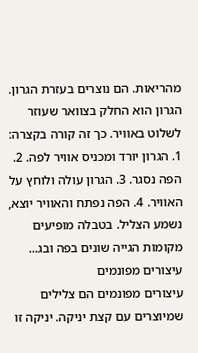מהריאות. הם נוצרים בעזרת הגרון. הגרון הוא החלק בצוואר שעוזר לשלוט באוויר. כך זה קורה בקצרה: 1. הגרון יורד ומכניס אוויר לפה. 2. הפה נסגר. 3. הגרון עולה ולוחץ על האוויר. 4. הפה נפתח והאוויר יוצא, נשמע הצליל. בטבלה מופיעים מקומות הגייה שונים בפה ובג...
עיצורים מפונמים
עיצורים מפונמים הם צלילים שמיוצרים עם קצת יניקה. יניקה זו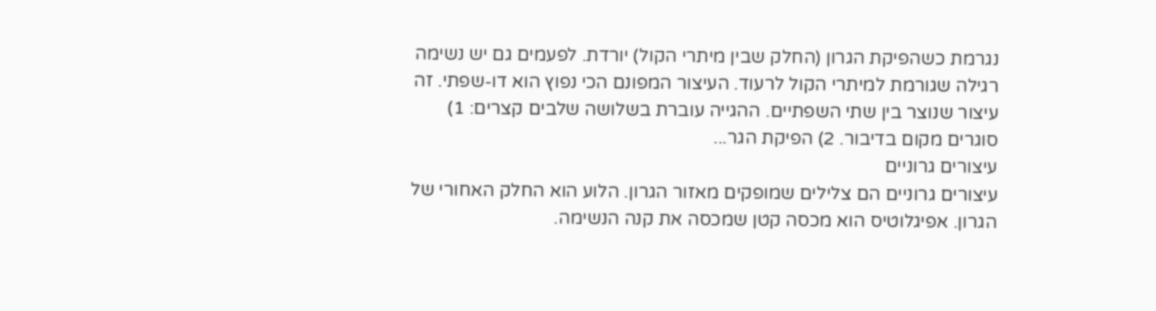נגרמת כשהפיקת הגרון (החלק שבין מיתרי הקול) יורדת. לפעמים גם יש נשימה רגילה שגורמת למיתרי הקול לרעוד. העיצור המפונם הכי נפוץ הוא דו-שפתי. זה עיצור שנוצר בין שתי השפתיים. ההגייה עוברת בשלושה שלבים קצרים: 1) סוגרים מקום בדיבור. 2) הפיקת הגר...
עיצורים גרוניים
עיצורים גרוניים הם צלילים שמופקים מאזור הגרון. הלוע הוא החלק האחורי של הגרון. אפיגלוטיס הוא מכסה קטן שמכסה את קנה הנשימה.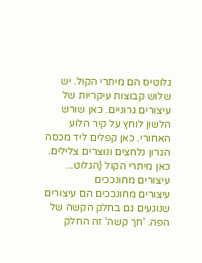גלוטיס הם מיתרי הקול. יש שלוש קבוצות עיקריות של עיצורים גרוניים. כאן שורש הלשון לוחץ על קיר הלוע האחורי. כאן קפלים ליד מכסה הגרון נלחצים ונוצרים צלילים. כאן מיתרי הקול (הגלוט...
עיצורים מחונככים
עיצורים מחונככים הם עיצורים שנוגעים גם בחלק הקשה של הפה. 'חך קשה' זה החלק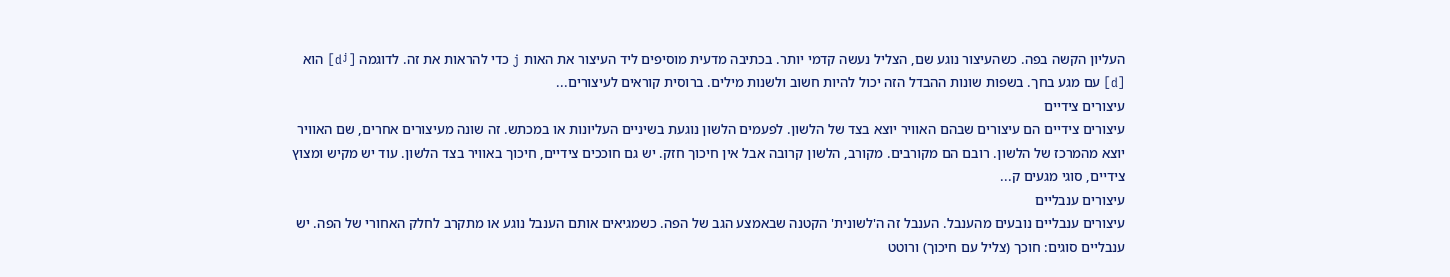העליון הקשה בפה. כשהעיצור נוגע שם, הצליל נעשה קדמי יותר. בכתיבה מדעית מוסיפים ליד העיצור את האות j כדי להראות את זה. לדוגמה [dʲ] הוא [d] עם מגע בחך. בשפות שונות ההבדל הזה יכול להיות חשוב ולשנות מילים. ברוסית קוראים לעיצורים...
עיצורים צידיים
עיצורים צידיים הם עיצורים שבהם האוויר יוצא בצד של הלשון. לפעמים הלשון נוגעת בשיניים העליונות או במכתש. זה שונה מעיצורים אחרים, שם האוויר יוצא מהמרכז של הלשון. רובם הם מקורבים. מקורב, הלשון קרובה אבל אין חיכוך חזק. יש גם חוככים צידיים, חיכוך באוויר בצד הלשון. עוד יש מקיש ומצוץ צידיים, סוגי מגעים ק...
עיצורים ענבליים
עיצורים ענבליים נובעים מהענבל. הענבל זה ה'לשונית' הקטנה שבאמצע הגב של הפה. כשמגיאים אותם הענבל נוגע או מתקרב לחלק האחורי של הפה. יש ענבליים סוגים: חוכך (צליל עם חיכוך) ורוטט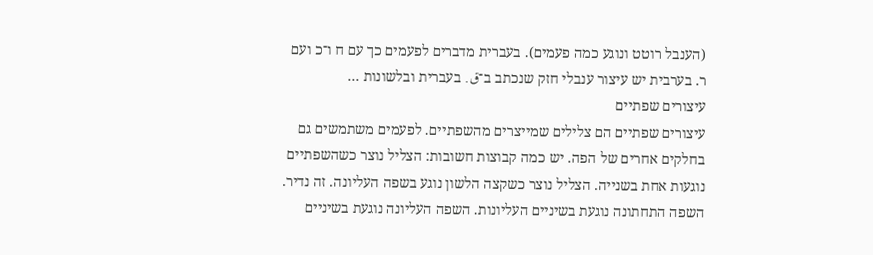(הענבל רוטט ונוגע כמה פעמים). בעברית מדברים לפעמים כך עם ח ו־כ ועם ר. בערבית יש עיצור ענבלי חזק שנכתב ב־ق. בעברית ובלשונות ...
עיצורים שפתיים
עיצורים שפתיים הם צלילים שמייצרים מהשפתיים. לפעמים משתמשים גם בחלקים אחרים של הפה. יש כמה קבוצות חשובות: הצליל נוצר כשהשפתיים נוגעות אחת בשנייה. הצליל נוצר כשקצה הלשון נוגע בשפה העליונה. זה נדיר. השפה התחתונה נוגעת בשיניים העליונות. השפה העליונה נוגעת בשיניים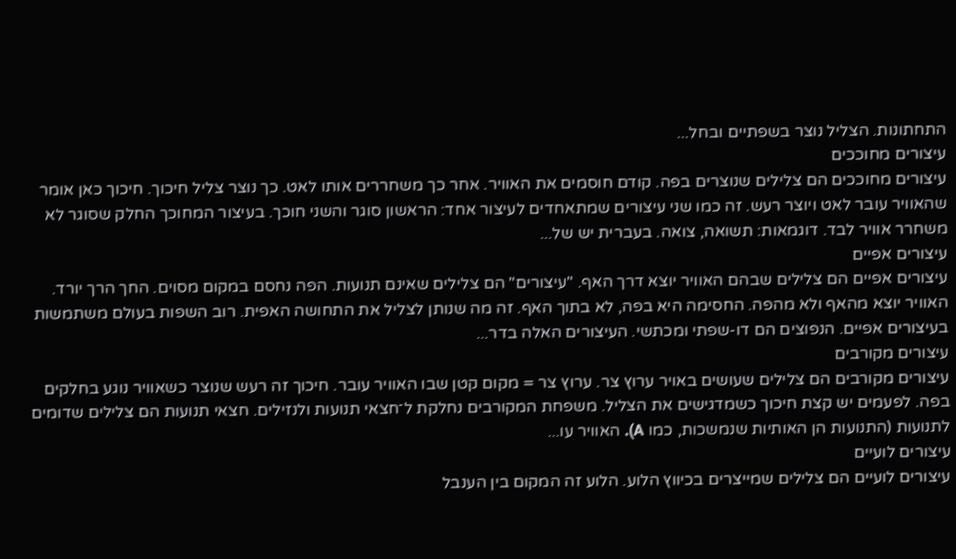התחתונות. הצליל נוצר בשפתיים ובחל...
עיצורים מחוככים
עיצורים מחוככים הם צלילים שנוצרים בפה. קודם חוסמים את האוויר. אחר כך משחררים אותו לאט. כך נוצר צליל חיכוך. חיכוך כאן אומר שהאוויר עובר לאט ויוצר רעש. זה כמו שני עיצורים שמתאחדים לעיצור אחד: הראשון סוגר והשני חוכך. בעיצור המחוכך החלק שסוגר לא משחרר אוויר לבד. דוגמאות: תשואה, צואה. בעברית יש של...
עיצורים אפיים
עיצורים אפיים הם צלילים שבהם האוויר יוצא דרך האף. "עיצורים" הם צלילים שאינם תנועות. הפה נחסם במקום מסוים. החך הרך יורד. האוויר יוצא מהאף ולא מהפה. החסימה היא בפה, לא בתוך האף. זה מה שנותן לצליל את התחושה האפית. רוב השפות בעולם משתמשות בעיצורים אפיים. הנפוצים הם דו-שפתי ומכתשי. העיצורים האלה בדר...
עיצורים מקורבים
עיצורים מקורבים הם צלילים שעושים באויר ערוץ צר. ערוץ צר = מקום קטן שבו האוויר עובר. חיכוך זה רעש שנוצר כשאוויר נוגע בחלקים בפה. לפעמים יש קצת חיכוך כשמדגישים את הצליל. משפחת המקורבים נחלקת ל־חצאי תנועות ולנזילים. חצאי תנועות הם צלילים שדומים לתנועות (התנועות הן האותיות שנמשכות, כמו A). האוויר עו...
עיצורים לועיים
עיצורים לועיים הם צלילים שמייצרים בכיווץ הלוע. הלוע זה המקום בין הענבל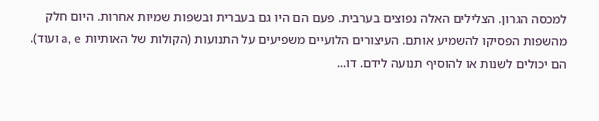למכסה הגרון. הצלילים האלה נפוצים בערבית. פעם הם היו גם בעברית ובשפות שמיות אחרות. היום חלק מהשפות הפסיקו להשמיע אותם. העיצורים הלועיים משפיעים על התנועות (הקולות של האותיות a, e ועוד). הם יכולים לשנות או להוסיף תנועה לידם. דו...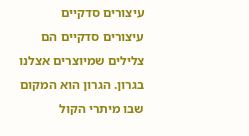עיצורים סדקיים
עיצורים סדקיים הם צלילים שמיוצרים אצלנו בגרון. הגרון הוא המקום שבו מיתרי הקול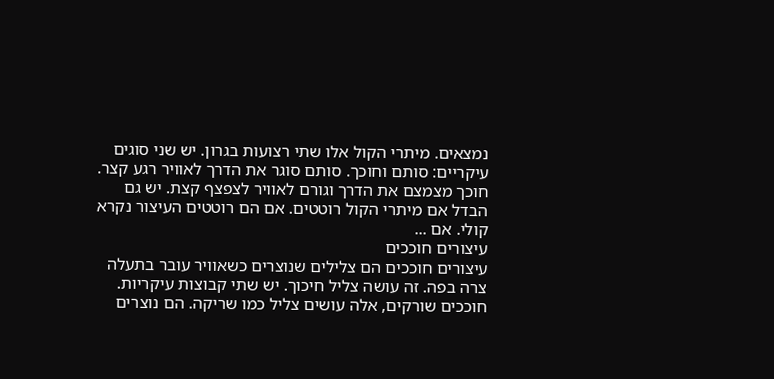נמצאים. מיתרי הקול אלו שתי רצועות בגרון. יש שני סוגים עיקריים: סותם וחוכך. סותם סוגר את הדרך לאוויר רגע קצר. חוכך מצמצם את הדרך וגורם לאוויר לצפצף קצת. יש גם הבדל אם מיתרי הקול רוטטים. אם הם רוטטים העיצור נקרא קולי. אם ...
עיצורים חוככים
עיצורים חוככים הם צלילים שנוצרים כשאוויר עובר בתעלה צרה בפה. זה עושה צליל חיכוך. יש שתי קבוצות עיקריות. חוככים שורקים, אלה עושים צליל כמו שריקה. הם נוצרים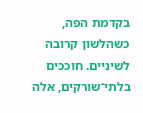בקדמת הפה, כשהלשון קרובה לשיניים. חוככים בלתי־שורקים, אלה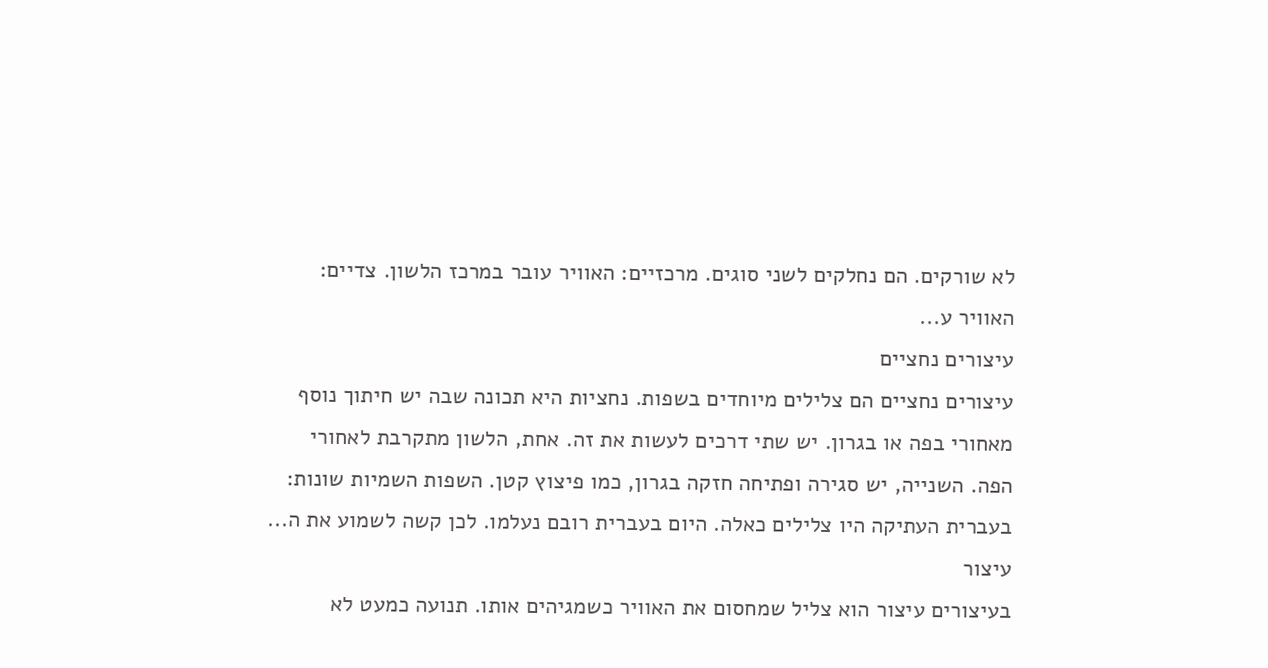לא שורקים. הם נחלקים לשני סוגים. מרכזיים: האוויר עובר במרכז הלשון. צדיים: האוויר ע...
עיצורים נחציים
עיצורים נחציים הם צלילים מיוחדים בשפות. נחציות היא תכונה שבה יש חיתוך נוסף מאחורי בפה או בגרון. יש שתי דרכים לעשות את זה. אחת, הלשון מתקרבת לאחורי הפה. השנייה, יש סגירה ופתיחה חזקה בגרון, כמו פיצוץ קטן. השפות השמיות שונות: בעברית העתיקה היו צלילים כאלה. היום בעברית רובם נעלמו. לכן קשה לשמוע את ה...
עיצור
בעיצורים עיצור הוא צליל שמחסום את האוויר כשמגיהים אותו. תנועה כמעט לא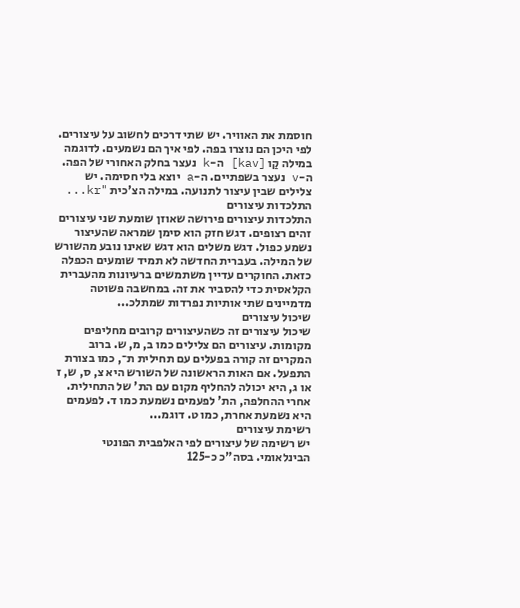חוסמת את האוויר. יש שתי דרכים לחשוב על עיצורים. לפי היכן הם נוצרו בפה. לפי איך הם נשמעים. לדוגמה במילה קַו [kav] ה-k נעצר בחלק האחורי של הפה. ה-v נעצר בשפתיים. ה-a יוצא בלי חסימה. יש צלילים שבין עיצור לתנועה. במילה הצ'כית "kr...
התלכדות עיצורים
התלכדות עיצורים פירושה שאוזן שומעת שני עיצורים זהים רצופים. דגש חזק הוא סימן שמראה שהעיצור נשמע כפול. דגש משלים הוא דגש שאינו נובע מהשורש של המילה. בעברית החדשה לא תמיד שומעים הכפלה כזאת. החוקרים עדיין משתמשים ברעיונות מהעברית הקלאסית כדי להסביר את זה. במחשבה פשוטה מדמיינים שתי אותיות נפרדות שמתלכ...
שיכול עיצורים
שיכול עיצורים זה כשהעיצורים קרובים מחליפים מקומות. עיצורים הם צלילים כמו ב, מ, ש. ברוב המקרים זה קורה בפעלים עם תחילית ת־, כמו בצורת התפעל. אם האות הראשונה של השורש היא צ, ס, ש, ז או ג, היא יכולה להחליף מקום עם הת' של התחילית. אחרי ההחלפה, הת' לפעמים נשמעת כמו ד. לפעמים היא נשמעת אחרת, כמו ט. דוגמ...
רשימת עיצורים
יש רשימה של עיצורים לפי האלפבית הפונטי הבינלאומי. בסה"כ כ-125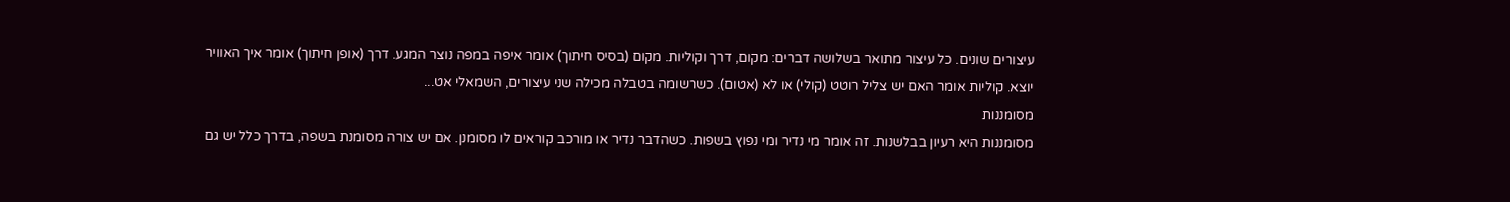עיצורים שונים. כל עיצור מתואר בשלושה דברים: מקום, דרך וקוליות. מקום (בסיס חיתוך) אומר איפה במפה נוצר המגע. דרך (אופן חיתוך) אומר איך האוויר יוצא. קוליות אומר האם יש צליל רוטט (קולי) או לא (אטום). כשרשומה בטבלה מכילה שני עיצורים, השמאלי אט...
מסומננות
מסומננות היא רעיון בבלשנות. זה אומר מי נדיר ומי נפוץ בשפות. כשהדבר נדיר או מורכב קוראים לו מסומנן. אם יש צורה מסומנת בשפה, בדרך כלל יש גם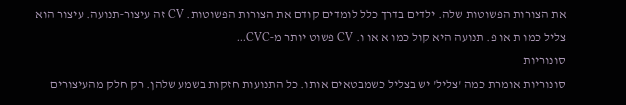את הצורות הפשוטות שלה. ילדים בדרך כלל לומדים קודם את הצורות הפשוטות. CV זה עיצור‑תנועה. עיצור הוא צליל כמו ת או פ. תנועה היא קול כמו א או ו. CV פשוט יותר מ‑CVC...
סונוריות
סונוריות אומרת כמה 'צליל' יש בצליל כשמבטאים אותו. כל התנועות חזקות בשמע שלהן. רק חלק מהעיצורים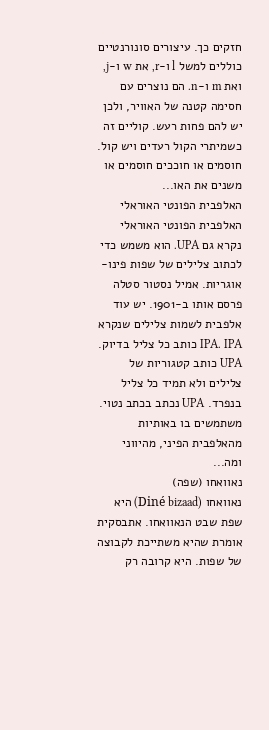חזקים כך. עיצורים סונורנטיים כוללים למשל l ו-r, את w ו-j, ואת m ו-n. הם נוצרים עם חסימה קטנה של האוויר, ולכן יש להם פחות רעש. קוליים זה כשמיתרי הקול רעדים ויש קול. חוסמים או חוככים חוסמים או משנים את האו...
האלפבית הפונטי האוראלי
האלפבית הפונטי האוראלי נקרא גם UPA. הוא משמש כדי לכתוב צלילים של שפות פינו-אוגריות. אמיל נסטור סטלה פרסם אותו ב‑1901. יש עוד אלפבית לשמות צלילים שנקרא IPA. IPA כותב כל צליל בדיוק. UPA כותב קטגוריות של צלילים ולא תמיד כל צליל בנפרד. UPA נכתב בכתב נטוי. משתמשים בו באותיות מהאלפבית הפיני, מהיווני ומה...
נאוואחו (שפה)
נאוואחו (Diné bizaad) היא שפת שבט הנאוואחו. אתבסקית אומרת שהיא משתייכת לקבוצה של שפות. היא קרובה רק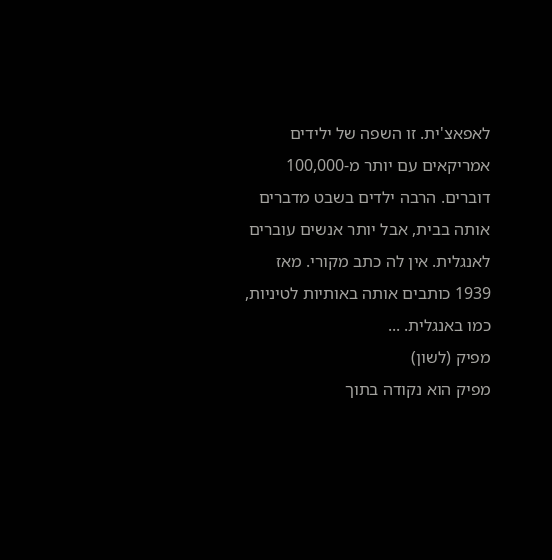לאפאצ'ית. זו השפה של ילידים אמריקאים עם יותר מ‑100,000 דוברים. הרבה ילדים בשבט מדברים אותה בבית, אבל יותר אנשים עוברים לאנגלית. אין לה כתב מקורי. מאז 1939 כותבים אותה באותיות לטיניות, כמו באנגלית. ...
מפיק (לשון)
מפיק הוא נקודה בתוך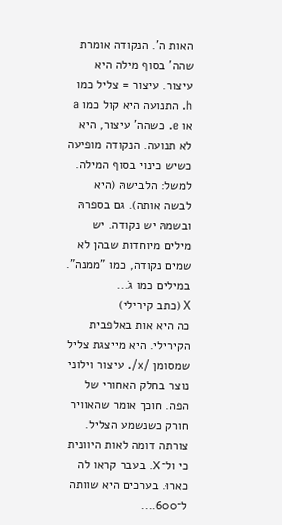האות ה'. הנקודה אומרת שהה' בסוף מילה היא עיצור. עיצור = צליל כמו h. התנועה היא קול כמו a או e. כשהה' עיצור, היא לא תנועה. הנקודה מופיעה כשיש כינוי בסוף המילה. למשל: הלבישהּ (היא לבשה אותה). גם בספרהּ ובשמהּ יש נקודה. יש מילים מיוחדות שבהן לא שמים נקודה, כמו "ממנה". במילים כמו גֹ...
Х (כתב קירילי)
כה היא אות באלפבית הקירילי. היא מייצגת צליל שמסומן /x/. עיצור וילוני נוצר בחלק האחורי של הפה. חוכך אומר שהאוויר חורק כשנשמע הצליל. צורתה דומה לאות היוונית כי ול־X. בעבר קראו לה כארוּ. בערכים היא שוותה ל־600....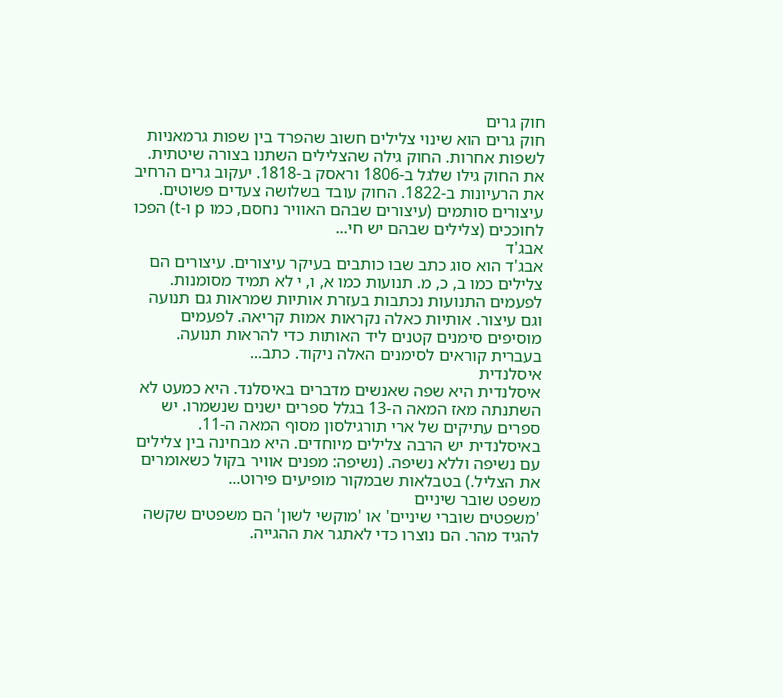חוק גרים
חוק גרים הוא שינוי צלילים חשוב שהפרד בין שפות גרמאניות לשפות אחרות. החוק גילה שהצלילים השתנו בצורה שיטתית. את החוק גילו שלגל ב-1806 וראסק ב-1818. יעקוב גרים הרחיב את הרעיונות ב-1822. החוק עובד בשלושה צעדים פשוטים. עיצורים סותמים (עיצורים שבהם האוויר נחסם, כמו p ו‑t) הפכו לחוככים (צלילים שבהם יש חי...
אבג'ד
אבג'ד הוא סוג כתב שבו כותבים בעיקר עיצורים. עיצורים הם צלילים כמו ב, כ, מ. תנועות כמו א, ו, י לא תמיד מסומנות. לפעמים התנועות נכתבות בעזרת אותיות שמראות גם תנועה וגם עיצור. אותיות כאלה נקראות אמות קריאה. לפעמים מוסיפים סימנים קטנים ליד האותות כדי להראות תנועה. בעברית קוראים לסימנים האלה ניקוד. כתב...
איסלנדית
איסלנדית היא שפה שאנשים מדברים באיסלנד. היא כמעט לא השתנתה מאז המאה ה-13 בגלל ספרים ישנים שנשמרו. יש ספרים עתיקים של ארי תורגילסון מסוף המאה ה-11. באיסלנדית יש הרבה צלילים מיוחדים. היא מבחינה בין צלילים עם נשיפה וללא נשיפה. (נשיפה: מפנים אוויר בקול כשאומרים את הצליל.) בטבלאות שבמקור מופיעים פירוט...
משפט שובר שיניים
'משפטים שוברי שיניים' או 'מוקשי לשון' הם משפטים שקשה להגיד מהר. הם נוצרו כדי לאתגר את ההגייה.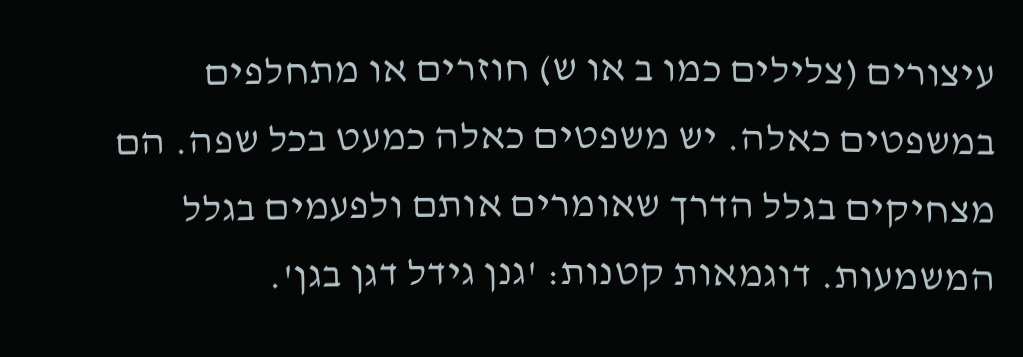עיצורים (צלילים כמו ב או ש) חוזרים או מתחלפים במשפטים כאלה. יש משפטים כאלה כמעט בכל שפה. הם מצחיקים בגלל הדרך שאומרים אותם ולפעמים בגלל המשמעות. דוגמאות קטנות: 'גנן גידל דגן בגן'.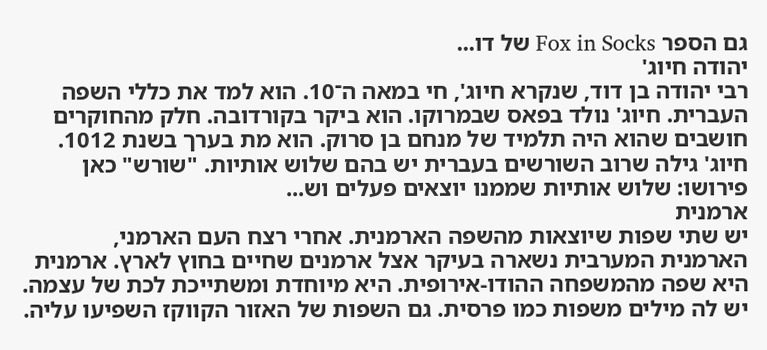גם הספר Fox in Socks של דו...
יהודה חיוג'
רבי יהודה בן דוד, שנקרא חיוג', חי במאה ה־10. הוא למד את כללי השפה העברית. חיוג' נולד בפאס שבמרוקו. הוא ביקר בקורדובה. חלק מהחוקרים חושבים שהוא היה תלמיד של מנחם בן סרוק. הוא מת בערך בשנת 1012. חיוג' גילה שרוב השורשים בעברית יש בהם שלוש אותיות. "שורש" כאן פירושו: שלוש אותיות שממנו יוצאים פעלים וש...
ארמנית
יש שתי שפות שיוצאות מהשפה הארמנית. אחרי רצח העם הארמני, הארמנית המערבית נשארה בעיקר אצל ארמנים שחיים בחוץ לארץ. ארמנית היא שפה מהמשפחה ההודו‑אירופית. היא מיוחדת ומשתייכת לכת של עצמה. יש לה מילים משפות כמו פרסית. גם השפות של האזור הקווקז השפיעו עליה.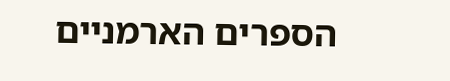הספרים הארמניים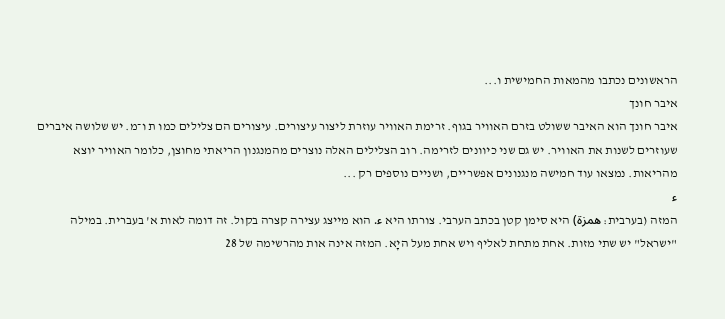הראשונים נכתבו מהמאות החמישית ו...
איבר חונך
איבר חונך הוא האיבר ששולט בזרם האוויר בגוף. זרימת האוויר עוזרת ליצור עיצורים. עיצורים הם צלילים כמו ת ו־מ. יש שלושה איברים שעוזרים לשנות את האוויר. יש גם שני כיוונים לזרימה. רוב הצלילים האלה נוצרים מהמנגנון הריאתי מחוצן, כלומר האוויר יוצא מהריאות. נמצאו עוד חמישה מנגנונים אפשריים, ושניים נוספים רק ...
ء
המזה (בערבית: همزة) היא סימן קטן בכתב הערבי. צורתו היא ء. הוא מייצג עצירה קצרה בקול. זה דומה לאות א' בעברית. במילה "ישראל" יש שתי מזות. אחת מתחת לאליף ויש אחת מעל היָא. המזה אינה אות מהרשימה של 28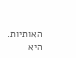האותיות. היא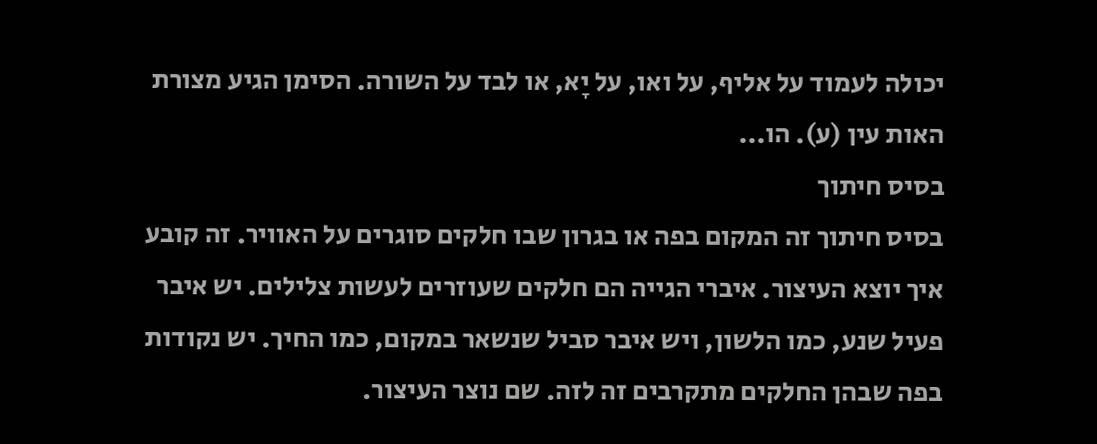יכולה לעמוד על אליף, על ואו, על יָא, או לבד על השורה. הסימן הגיע מצורת האות עין (ע). הו...
בסיס חיתוך
בסיס חיתוך זה המקום בפה או בגרון שבו חלקים סוגרים על האוויר. זה קובע איך יוצא העיצור. איברי הגייה הם חלקים שעוזרים לעשות צלילים. יש איבר פעיל שנע, כמו הלשון, ויש איבר סביל שנשאר במקום, כמו החיך. יש נקודות בפה שבהן החלקים מתקרבים זה לזה. שם נוצר העיצור.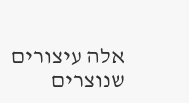אלה עיצורים שנוצרים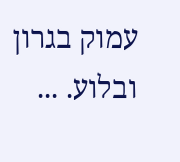עמוק בגרון ובלוע. ...